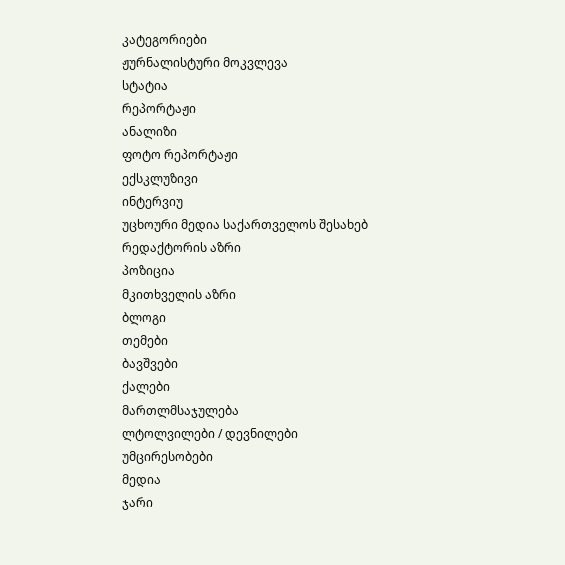კატეგორიები
ჟურნალისტური მოკვლევა
სტატია
რეპორტაჟი
ანალიზი
ფოტო რეპორტაჟი
ექსკლუზივი
ინტერვიუ
უცხოური მედია საქართველოს შესახებ
რედაქტორის აზრი
პოზიცია
მკითხველის აზრი
ბლოგი
თემები
ბავშვები
ქალები
მართლმსაჯულება
ლტოლვილები / დევნილები
უმცირესობები
მედია
ჯარი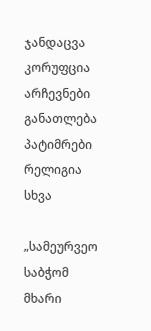ჯანდაცვა
კორუფცია
არჩევნები
განათლება
პატიმრები
რელიგია
სხვა

„სამეურვეო საბჭომ მხარი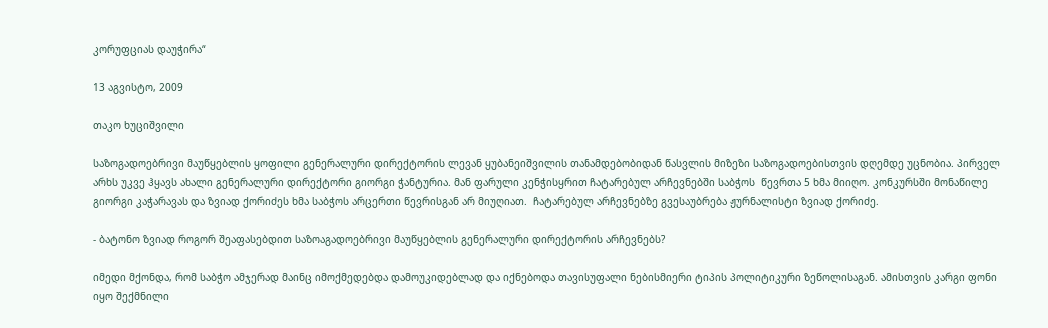კორუფციას დაუჭირა“

13 აგვისტო, 2009

თაკო ხუციშვილი

საზოგადოებრივი მაუწყებლის ყოფილი გენერალური დირექტორის ლევან ყუბანეიშვილის თანამდებობიდან წასვლის მიზეზი საზოგადოებისთვის დღემდე უცნობია. პირველ არხს უკვე ჰყავს ახალი გენერალური დირექტორი გიორგი ჭანტურია. მან ფარული კენჭისყრით ჩატარებულ არჩევნებში საბჭოს  წევრთა 5 ხმა მიიღო. კონკურსში მონაწილე გიორგი კაჭარავას და ზვიად ქორიძეს ხმა საბჭოს არცერთი წევრისგან არ მიუღიათ.  ჩატარებულ არჩევნებზე გვესაუბრება ჟურნალისტი ზვიად ქორიძე.

- ბატონო ზვიად როგორ შეაფასებდით საზოაგადოებრივი მაუწყებლის გენერალური დირექტორის არჩევნებს?

იმედი მქონდა, რომ საბჭო ამჯერად მაინც იმოქმედებდა დამოუკიდებლად და იქნებოდა თავისუფალი ნებისმიერი ტიპის პოლიტიკური ზეწოლისაგან. ამისთვის კარგი ფონი იყო შექმნილი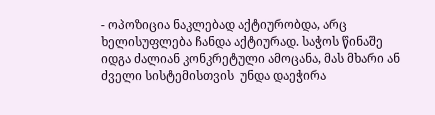- ოპოზიცია ნაკლებად აქტიურობდა, არც ხელისუფლება ჩანდა აქტიურად. საჭოს წინაშე იდგა ძალიან კონკრეტული ამოცანა, მას მხარი ან ძველი სისტემისთვის  უნდა დაეჭირა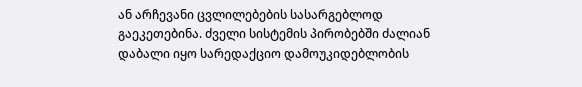ან არჩევანი ცვლილებების სასარგებლოდ გაეკეთებინა. ძველი სისტემის პირობებში ძალიან დაბალი იყო სარედაქციო დამოუკიდებლობის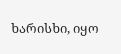ხარისხი, იყო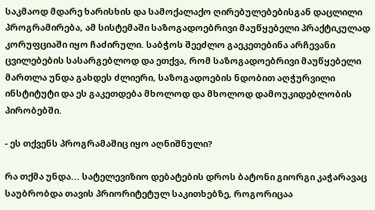საკმაოდ მდარე ხარისხის და სამოქალაქო ღირებულებებისგან დაცლილი პროგრამირება, ამ სისტემაში საზოგადოებრივი მაუწყებელი პრაქტიკულად კორუფციაში იყო ჩაძირული. საბჭოს შეეძლო გაეკეთებინა არჩევანი ცვილებების სასარგებლოდ და ეთქვა, რომ საზოგადოებრივი მაუწყებელი მართლა უნდა გახდეს ძლიერი, საზოგადოების ნდობით აღჭურვილი ინსტიტუტი და ეს გაკეთდება მხოლოდ და მხოლოდ დამოუკიდებლობის პირობებში.

- ეს თქვენს პროგრამაშიც იყო აღნიშნული?

რა თქმა უნდა... სატელევიზიო დებატების დროს ბატონი გიორგი კაჭარავაც საუბრობდა თავის პრიორიტეტულ საკითხებზე, როგორიცაა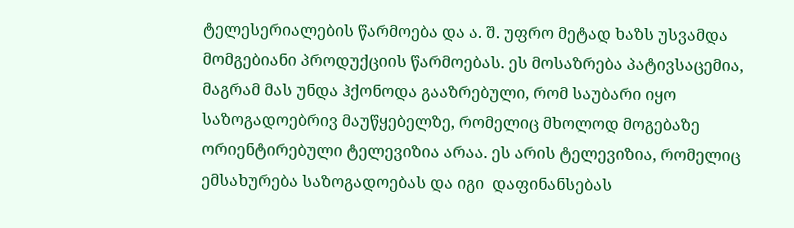ტელესერიალების წარმოება და ა. შ. უფრო მეტად ხაზს უსვამდა მომგებიანი პროდუქციის წარმოებას. ეს მოსაზრება პატივსაცემია, მაგრამ მას უნდა ჰქონოდა გააზრებული, რომ საუბარი იყო საზოგადოებრივ მაუწყებელზე, რომელიც მხოლოდ მოგებაზე ორიენტირებული ტელევიზია არაა. ეს არის ტელევიზია, რომელიც ემსახურება საზოგადოებას და იგი  დაფინანსებას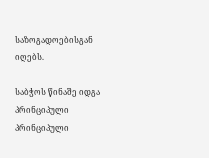საზოგადოებისგან იღებს.

საბჭოს წინაშე იდგა პრინციპული პრინციპული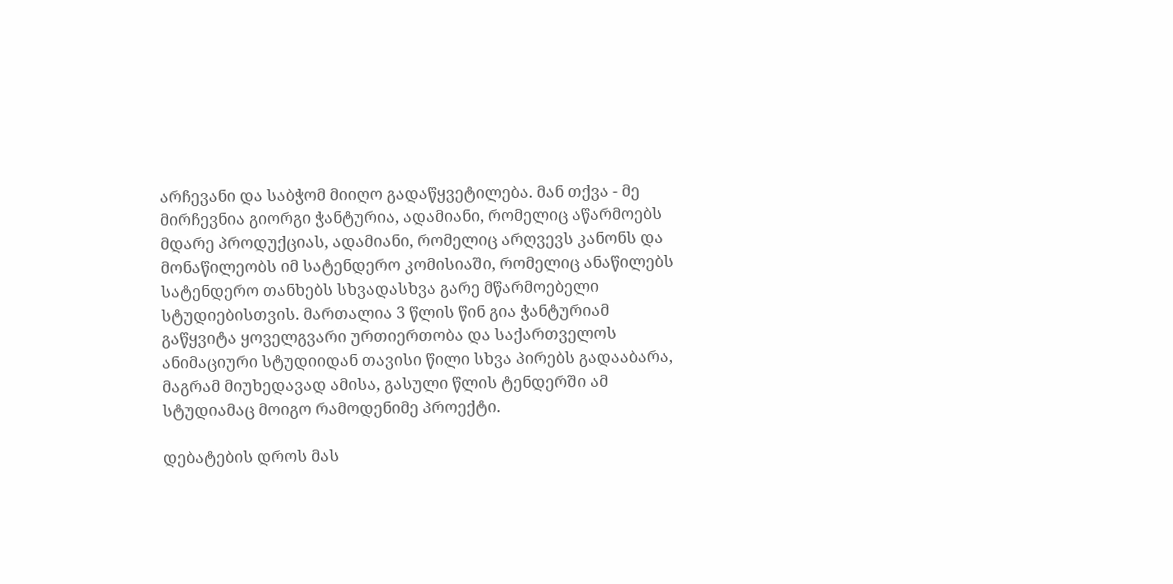არჩევანი და საბჭომ მიიღო გადაწყვეტილება. მან თქვა - მე მირჩევნია გიორგი ჭანტურია, ადამიანი, რომელიც აწარმოებს მდარე პროდუქციას, ადამიანი, რომელიც არღვევს კანონს და მონაწილეობს იმ სატენდერო კომისიაში, რომელიც ანაწილებს სატენდერო თანხებს სხვადასხვა გარე მწარმოებელი სტუდიებისთვის. მართალია 3 წლის წინ გია ჭანტურიამ გაწყვიტა ყოველგვარი ურთიერთობა და საქართველოს ანიმაციური სტუდიიდან თავისი წილი სხვა პირებს გადააბარა, მაგრამ მიუხედავად ამისა, გასული წლის ტენდერში ამ სტუდიამაც მოიგო რამოდენიმე პროექტი.

დებატების დროს მას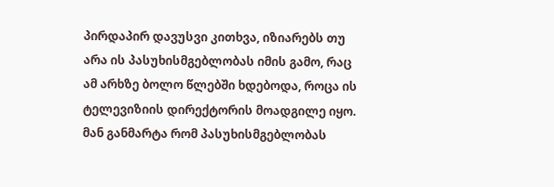პირდაპირ დავუსვი კითხვა, იზიარებს თუ არა ის პასუხისმგებლობას იმის გამო, რაც ამ არხზე ბოლო წლებში ხდებოდა, როცა ის ტელევიზიის დირექტორის მოადგილე იყო. მან განმარტა რომ პასუხისმგებლობას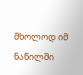მხოლოდ იმ ნაწილში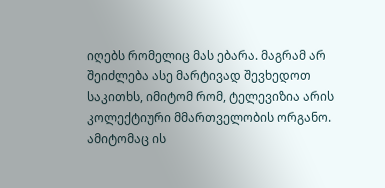იღებს რომელიც მას ებარა. მაგრამ არ  შეიძლება ასე მარტივად შევხედოთ საკითხს, იმიტომ რომ, ტელევიზია არის კოლექტიური მმართველობის ორგანო. ამიტომაც ის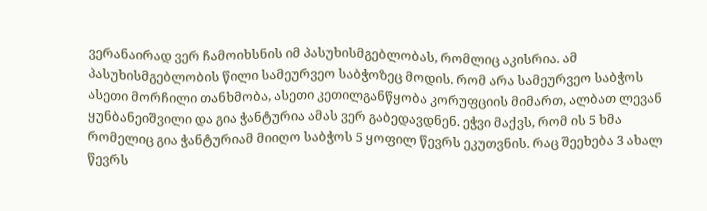ვერანაირად ვერ ჩამოიხსნის იმ პასუხისმგებლობას, რომლიც აკისრია. ამ პასუხისმგებლობის წილი სამეურვეო საბჭოზეც მოდის. რომ არა სამეურვეო საბჭოს ასეთი მორჩილი თანხმობა, ასეთი კეთილგანწყობა კორუფციის მიმართ, ალბათ ლევან ყუნბანეიშვილი და გია ჭანტურია ამას ვერ გაბედავდნენ. ეჭვი მაქვს, რომ ის 5 ხმა რომელიც გია ჭანტურიამ მიიღო საბჭოს 5 ყოფილ წევრს ეკუთვნის. რაც შეეხება 3 ახალ წევრს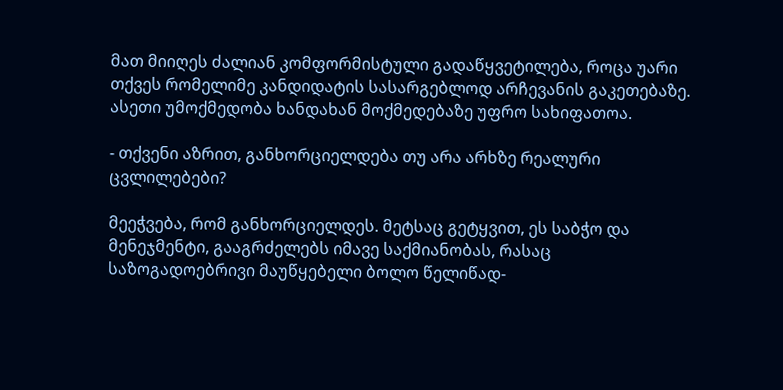მათ მიიღეს ძალიან კომფორმისტული გადაწყვეტილება, როცა უარი თქვეს რომელიმე კანდიდატის სასარგებლოდ არჩევანის გაკეთებაზე. ასეთი უმოქმედობა ხანდახან მოქმედებაზე უფრო სახიფათოა.

- თქვენი აზრით, განხორციელდება თუ არა არხზე რეალური ცვლილებები?

მეეჭვება, რომ განხორციელდეს. მეტსაც გეტყვით, ეს საბჭო და მენეჯმენტი, გააგრძელებს იმავე საქმიანობას, რასაც საზოგადოებრივი მაუწყებელი ბოლო წელიწად-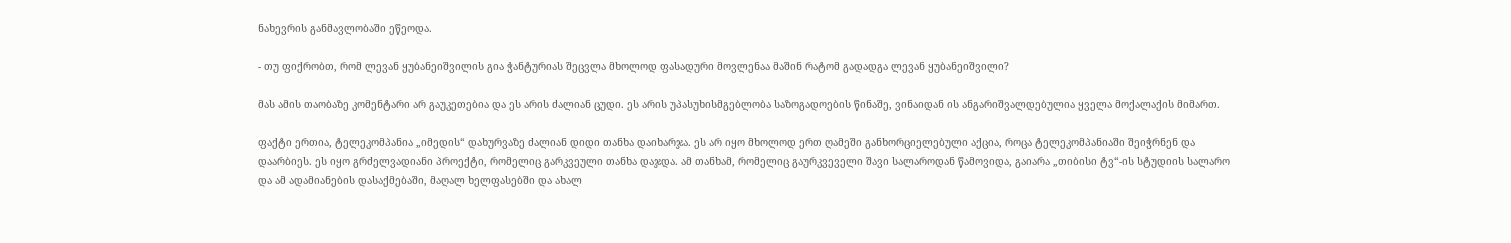ნახევრის განმავლობაში ეწეოდა.

- თუ ფიქრობთ, რომ ლევან ყუბანეიშვილის გია ჭანტურიას შეცვლა მხოლოდ ფასადური მოვლენაა მაშინ რატომ გადადგა ლევან ყუბანეიშვილი?

მას ამის თაობაზე კომენტარი არ გაუკეთებია და ეს არის ძალიან ცუდი. ეს არის უპასუხისმგებლობა საზოგადოების წინაშე, ვინაიდან ის ანგარიშვალდებულია ყველა მოქალაქის მიმართ.

ფაქტი ერთია, ტელეკომპანია „იმედის“ დახურვაზე ძალიან დიდი თანხა დაიხარჯა. ეს არ იყო მხოლოდ ერთ ღამეში განხორციელებული აქცია, როცა ტელეკომპანიაში შეიჭრნენ და დაარბიეს. ეს იყო გრძელვადიანი პროექტი, რომელიც გარკვეული თანხა დაჯდა. ამ თანხამ, რომელიც გაურკვეველი შავი სალაროდან წამოვიდა, გაიარა „თიბისი ტვ“-ის სტუდიის სალარო და ამ ადამიანების დასაქმებაში, მაღალ ხელფასებში და ახალ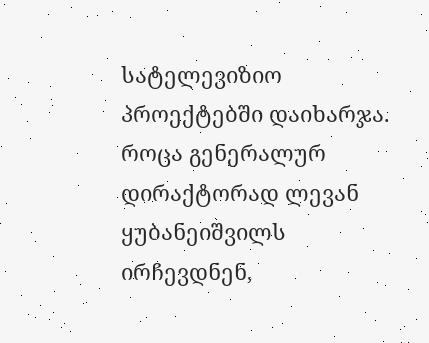სატელევიზიო პროექტებში დაიხარჯა. როცა გენერალურ დირაქტორად ლევან ყუბანეიშვილს ირჩევდნენ,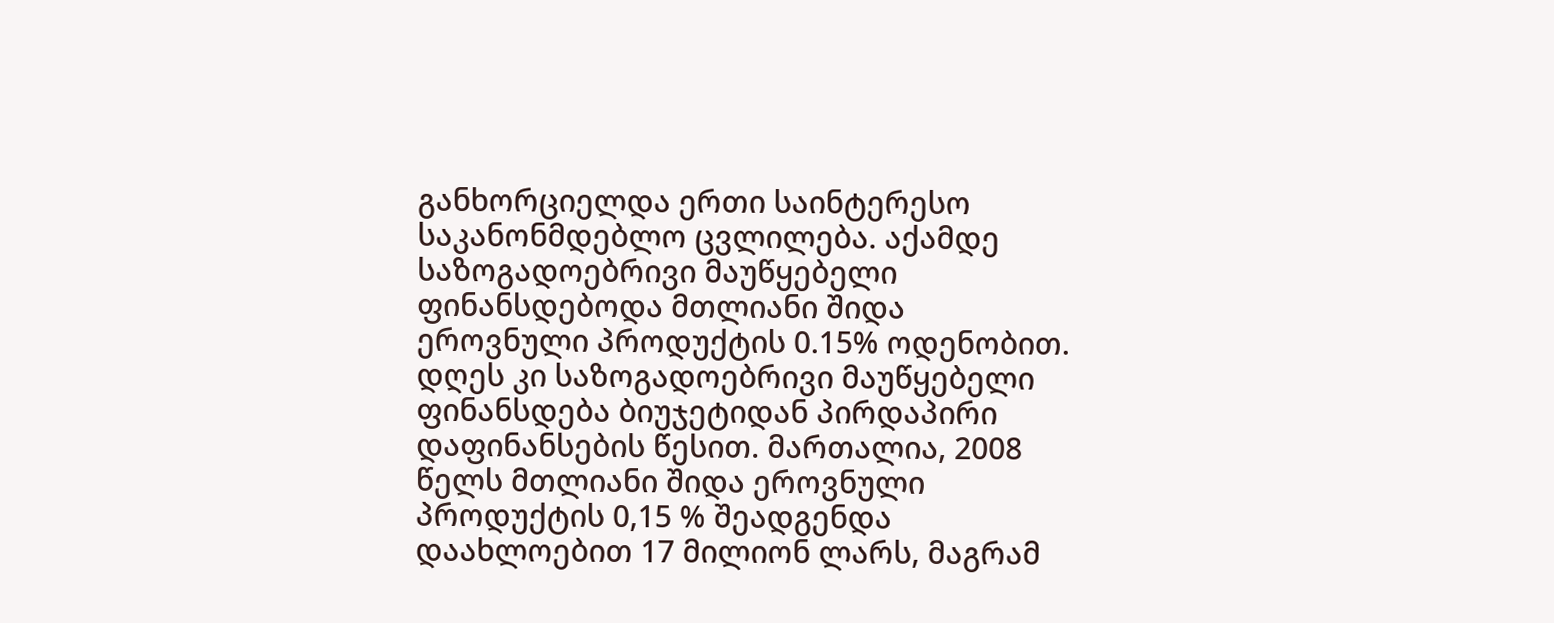განხორციელდა ერთი საინტერესო საკანონმდებლო ცვლილება. აქამდე საზოგადოებრივი მაუწყებელი ფინანსდებოდა მთლიანი შიდა ეროვნული პროდუქტის 0.15% ოდენობით. დღეს კი საზოგადოებრივი მაუწყებელი ფინანსდება ბიუჯეტიდან პირდაპირი დაფინანსების წესით. მართალია, 2008 წელს მთლიანი შიდა ეროვნული პროდუქტის 0,15 % შეადგენდა დაახლოებით 17 მილიონ ლარს, მაგრამ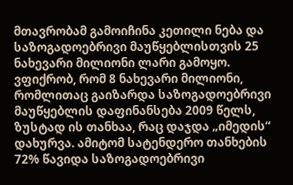მთავრობამ გამოიჩინა კეთილი ნება და საზოგადოებრივი მაუწყებლისთვის 25 ნახევარი მილიონი ლარი გამოყო. ვფიქრობ, რომ 8 ნახევარი მილიონი, რომლითაც გაიზარდა საზოგადოებრივი მაუწყებლის დაფინანსება 2009 წელს, ზუსტად ის თანხაა, რაც დაჯდა „იმედის“ დახურვა. ამიტომ სატენდერო თანხების 72% წავიდა საზოგადოებრივი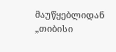მაუწყებლიდან „თიბისი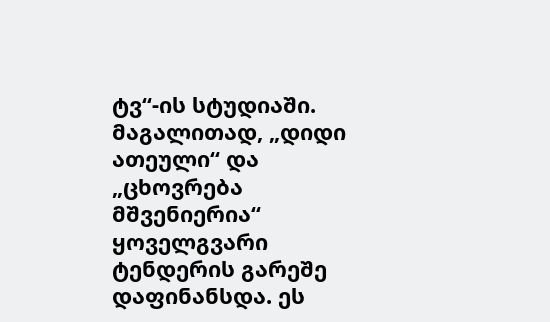ტვ“-ის სტუდიაში. მაგალითად, „დიდი ათეული“ და „ცხოვრება მშვენიერია“ ყოველგვარი ტენდერის გარეშე დაფინანსდა. ეს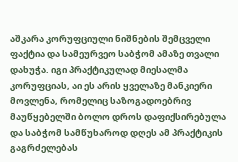აშკარა კორუფციული ნიშნების შემცველი ფაქტია და სამეურვეო საბჭომ ამაზე თვალი დახუჭა. იგი პრაქტიკულად მიესალმა კორუფციას, აი ეს არის ყველაზე მანკიერი მოვლენა, რომელიც საზოგადოებრივ მაუწყებელში ბოლო დროს დაფიქსირებულა და საბჭომ სამწუხაროდ დღეს ამ პრაქტიკის გაგრძელებას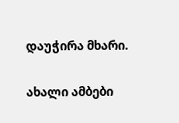დაუჭირა მხარი.

ახალი ამბები